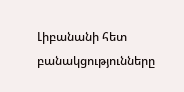Լիբանանի հետ բանակցությունները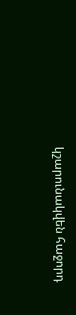կշարունակվեն հաջորդ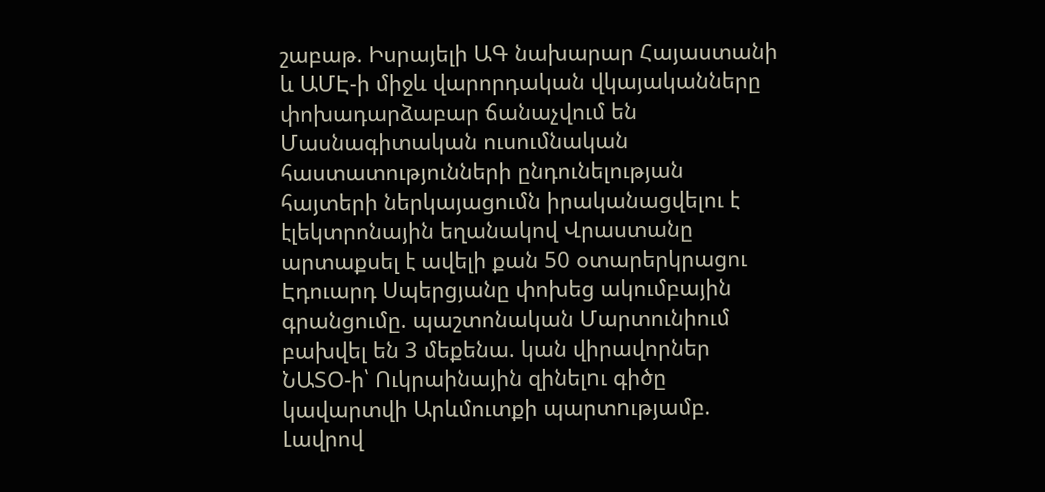շաբաթ. Իսրայելի ԱԳ նախարար Հայաստանի և ԱՄԷ-ի միջև վարորդական վկայականները փոխադարձաբար ճանաչվում են Մասնագիտական ուսումնական հաստատությունների ընդունելության հայտերի ներկայացումն իրականացվելու է էլեկտրոնային եղանակով Վրաստանը արտաքսել է ավելի քան 50 օտարերկրացու Էդուարդ Սպերցյանը փոխեց ակումբային գրանցումը. պաշտոնական Մարտունիում բախվել են 3 մեքենա. կան վիրավորներ ՆԱՏՕ-ի՝ Ուկրաինային զինելnւ գիծը կավարտվի Արևմուտքի պարտnւթյամբ. Լավրով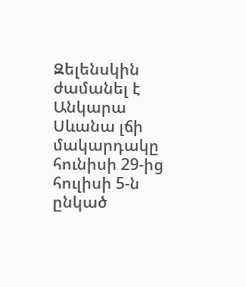Զելենսկին ժամանել է Անկարա Սևանա լճի մակարդակը հունիսի 29-ից հուլիսի 5-ն ընկած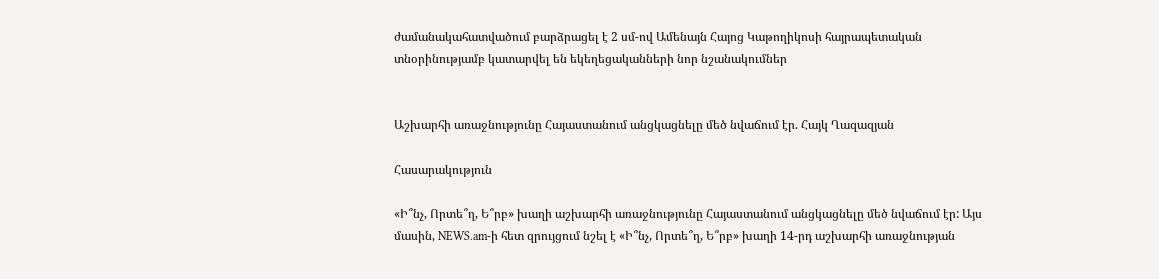ժամանակահատվածում բարձրացել է 2 սմ-ով Ամենայն Հայոց Կաթողիկոսի հայրապետական տնօրինությամբ կատարվել են եկեղեցականների նոր նշանակումներ


Աշխարհի առաջնությունը Հայաստանում անցկացնելը մեծ նվաճում էր. Հայկ Ղազազյան

Հասարակություն

«Ի՞նչ, Որտե՞ղ, Ե՞րբ» խաղի աշխարհի առաջնությունը Հայաստանում անցկացնելը մեծ նվաճում էր: Այս մասին, NEWS.am-ի հետ զրույցում նշել է «Ի՞նչ, Որտե՞ղ, Ե՞րբ» խաղի 14-րդ աշխարհի առաջնության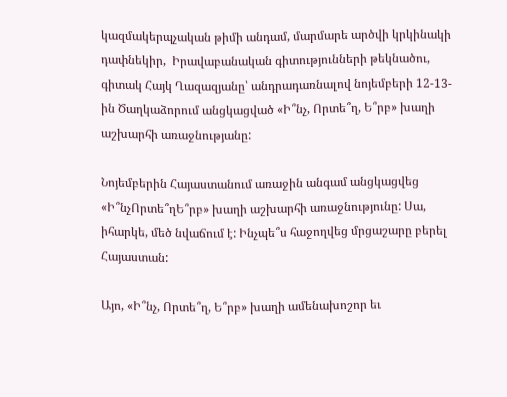կազմակերպչական թիմի անդամ, մարմարե արծվի կրկինակի դափնեկիր,  Իրավաբանական գիտությունների թեկնածու, գիտակ Հայկ Ղազազյանը՝ անդրադառնալով նոյեմբերի 12-13-ին Ծաղկաձորում անցկացված «Ի՞նչ, Որտե՞ղ, Ե՞րբ» խաղի աշխարհի առաջնությանը:

Նոյեմբերին Հայաստանում առաջին անգամ անցկացվեց  «Ի՞նչՈրտե՞ղԵ՞րբ» խաղի աշխարհի առաջնությունը: Սա, իհարկե, մեծ նվաճում է: Ինչպե՞ս հաջողվեց մրցաշարը բերել Հայաստան:

Այո, «Ի՞նչ, Որտե՞ղ, Ե՞րբ» խաղի ամենախոշոր եւ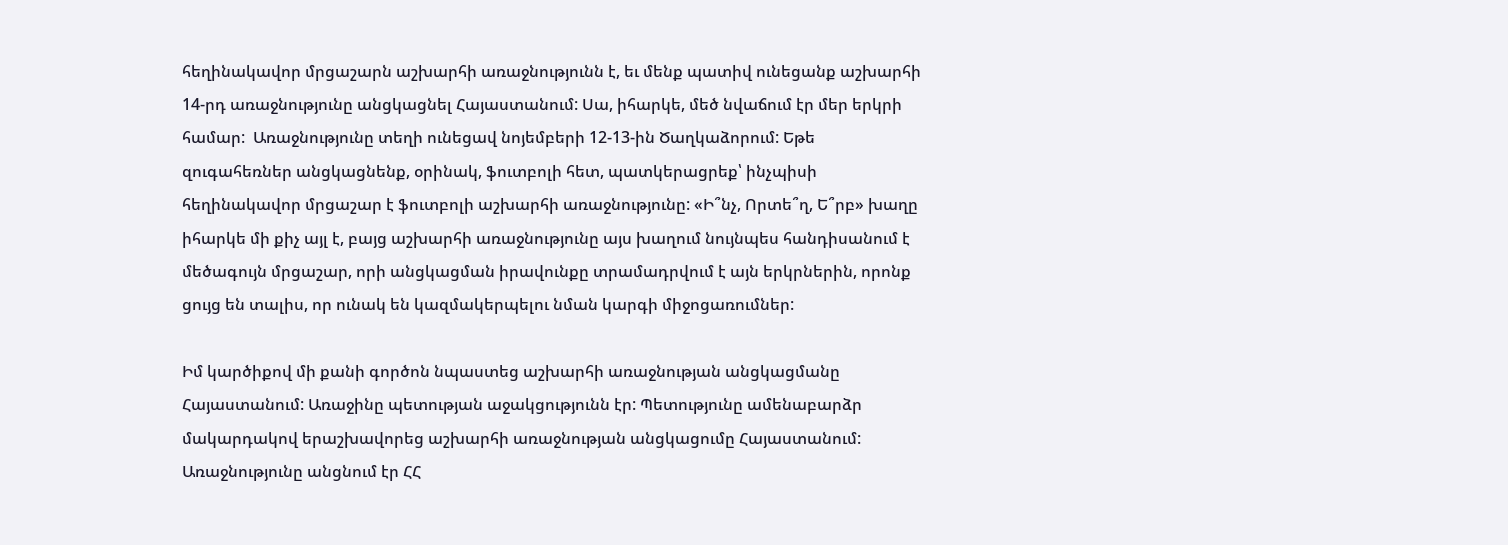հեղինակավոր մրցաշարն աշխարհի առաջնությունն է, եւ մենք պատիվ ունեցանք աշխարհի 14-րդ առաջնությունը անցկացնել Հայաստանում: Սա, իհարկե, մեծ նվաճում էր մեր երկրի համար:  Առաջնությունը տեղի ունեցավ նոյեմբերի 12-13-ին Ծաղկաձորում: Եթե զուգահեռներ անցկացնենք, օրինակ, ֆուտբոլի հետ, պատկերացրեք՝ ինչպիսի հեղինակավոր մրցաշար է ֆուտբոլի աշխարհի առաջնությունը: «Ի՞նչ, Որտե՞ղ, Ե՞րբ» խաղը իհարկե մի քիչ այլ է, բայց աշխարհի առաջնությունը այս խաղում նույնպես հանդիսանում է մեծագույն մրցաշար, որի անցկացման իրավունքը տրամադրվում է այն երկրներին, որոնք ցույց են տալիս, որ ունակ են կազմակերպելու նման կարգի միջոցառումներ:

Իմ կարծիքով մի քանի գործոն նպաստեց աշխարհի առաջնության անցկացմանը Հայաստանում: Առաջինը պետության աջակցությունն էր: Պետությունը ամենաբարձր մակարդակով երաշխավորեց աշխարհի առաջնության անցկացումը Հայաստանում: Առաջնությունը անցնում էր ՀՀ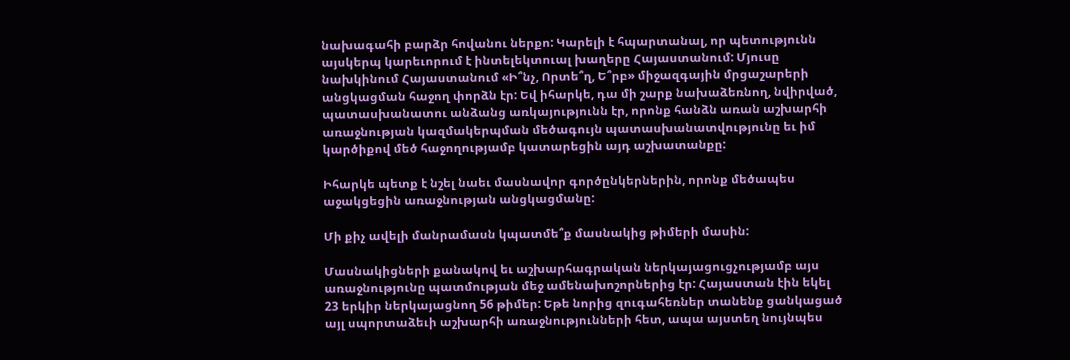նախագահի բարձր հովանու ներքո: Կարելի է հպարտանալ, որ պետությունն այսկերպ կարեւորում է ինտելեկտուալ խաղերը Հայաստանում: Մյուսը նախկինում Հայաստանում «Ի՞նչ, Որտե՞ղ, Ե՞րբ» միջազգային մրցաշարերի անցկացման հաջող փորձն էր: Եվ իհարկե, դա մի շարք նախաձեռնող, նվիրված, պատասխանատու անձանց առկայությունն էր, որոնք հանձն առան աշխարհի առաջնության կազմակերպման մեծագույն պատասխանատվությունը եւ իմ կարծիքով մեծ հաջողությամբ կատարեցին այդ աշխատանքը:

Իհարկե պետք է նշել նաեւ մասնավոր գործընկերներին, որոնք մեծապես աջակցեցին առաջնության անցկացմանը:

Մի քիչ ավելի մանրամասն կպատմե՞ք մասնակից թիմերի մասին:

Մասնակիցների քանակով եւ աշխարհագրական ներկայացուցչությամբ այս առաջնությունը պատմության մեջ ամենախոշորներից էր: Հայաստան էին եկել 23 երկիր ներկայացնող 56 թիմեր: Եթե նորից զուգահեռներ տանենք ցանկացած այլ սպորտաձեւի աշխարհի առաջնությունների հետ, ապա այստեղ նույնպես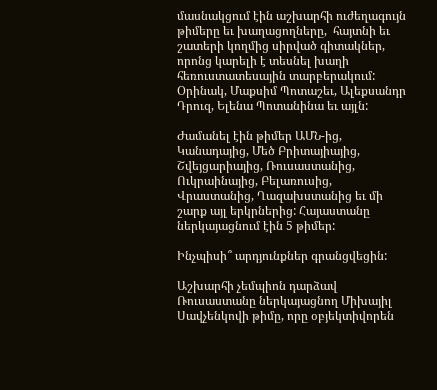մասնակցում էին աշխարհի ուժեղագույն թիմերը եւ խաղացողները,  հայտնի եւ շատերի կողմից սիրված գիտակներ, որոնց կարելի է տեսնել խաղի հեռուստատեսային տարբերակում: Օրինակ, Մաքսիմ Պոտաշեւ, Ալեքսանդր Դրուզ, Ելենա Պոտանինա եւ այլն:

Ժամանել էին թիմեր ԱՄՆ-ից, Կանադայից, Մեծ Բրիտայիայից, Շվեյցարիայից, Ռուսաստանից, Ուկրաինայից, Բելառուսից, Վրաստանից, Ղազախստանից եւ մի շարք այլ երկրներից: Հայաստանը ներկայացնում էին 5 թիմեր:

Ինչպիսի՞ արդյունքներ գրանցվեցին:

Աշխարհի չեմպիոն դարձավ Ռուսաստանը ներկայացնող Միխայիլ Սավչենկովի թիմը, որը օբյեկտիվորեն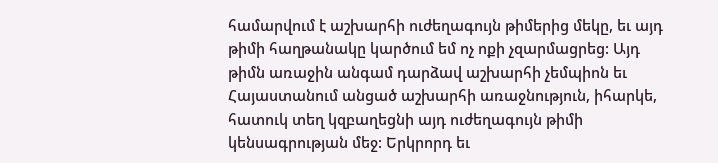համարվում է աշխարհի ուժեղագույն թիմերից մեկը, եւ այդ թիմի հաղթանակը կարծում եմ ոչ ոքի չզարմացրեց: Այդ թիմն առաջին անգամ դարձավ աշխարհի չեմպիոն եւ Հայաստանում անցած աշխարհի առաջնություն, իհարկե, հատուկ տեղ կզբաղեցնի այդ ուժեղագույն թիմի կենսագրության մեջ: Երկրորդ եւ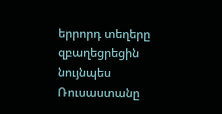երրորդ տեղերը զբաղեցրեցին նույնպես Ռուսաստանը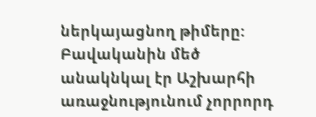ներկայացնող թիմերը: Բավականին մեծ անակնկալ էր Աշխարհի առաջնությունում չորրորդ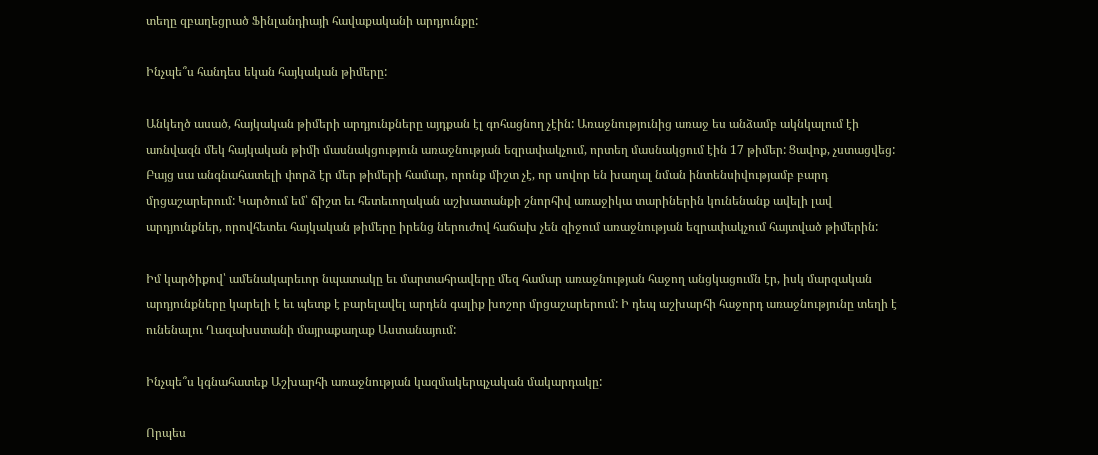տեղը զբաղեցրած Ֆինլանդիայի հավաքականի արդյունքը:

Ինչպե՞ս հանդես եկան հայկական թիմերը:

Անկեղծ ասած, հայկական թիմերի արդյունքները այդքան էլ գոհացնող չէին: Առաջնությունից առաջ ես անձամբ ակնկալում էի առնվազն մեկ հայկական թիմի մասնակցություն առաջնության եզրափակչում, որտեղ մասնակցում էին 17 թիմեր: Ցավոք, չստացվեց: Բայց սա անգնահատելի փորձ էր մեր թիմերի համար, որոնք միշտ չէ, որ սովոր են խաղալ նման ինտենսիվությամբ բարդ մրցաշարերում: Կարծում եմ՝ ճիշտ եւ հետեւողական աշխատանքի շնորհիվ առաջիկա տարիներին կունենանք ավելի լավ արդյունքներ, որովհետեւ հայկական թիմերը իրենց ներուժով հաճախ չեն զիջում առաջնության եզրափակչում հայտված թիմերին:

Իմ կարծիքով՝ ամենակարեւոր նպատակը եւ մարտահրավերը մեզ համար առաջնության հաջող անցկացումն էր, իսկ մարզական արդյունքները կարելի է եւ պետք է բարելավել արդեն գալիք խոշոր մրցաշարերում: Ի դեպ աշխարհի հաջորդ առաջնությունը տեղի է ունենալու Ղազախստանի մայրաքաղաք Աստանայում:

Ինչպե՞ս կգնահատեք Աշխարհի առաջնության կազմակերպչական մակարդակը:

Որպես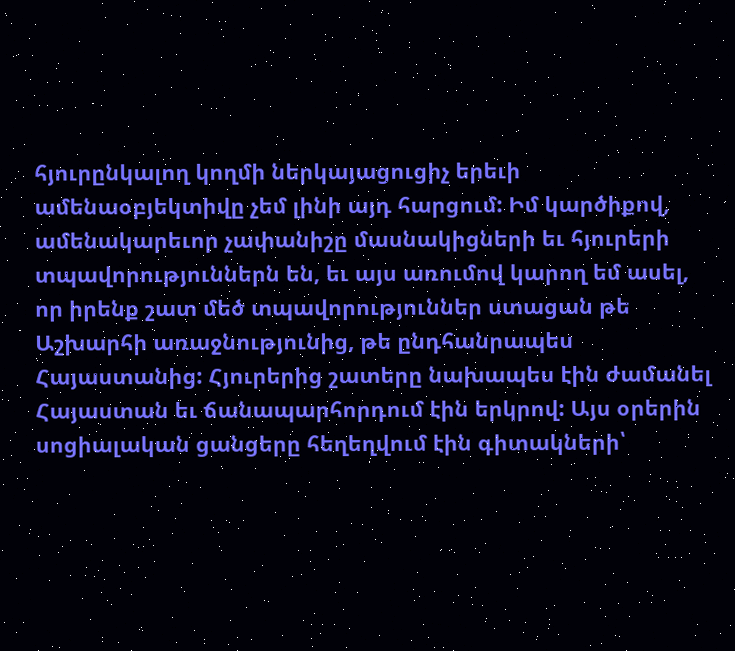հյուրընկալող կողմի ներկայացուցիչ երեւի ամենաօբյեկտիվը չեմ լինի այդ հարցում: Իմ կարծիքով, ամենակարեւոր չափանիշը մասնակիցների եւ հյուրերի տպավորություններն են, եւ այս առումով կարող եմ ասել, որ իրենք շատ մեծ տպավորություններ ստացան թե Աշխարհի առաջնությունից, թե ընդհանրապես Հայաստանից: Հյուրերից շատերը նախապես էին ժամանել Հայաստան եւ ճանապարհորդում էին երկրով: Այս օրերին սոցիալական ցանցերը հեղեղվում էին գիտակների՝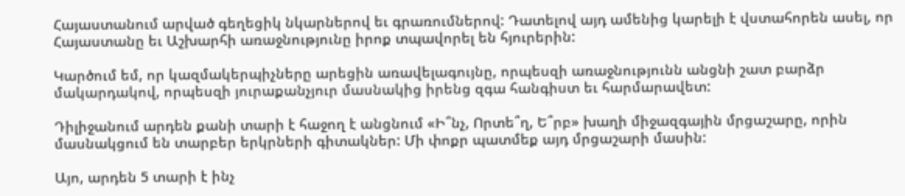Հայաստանում արված գեղեցիկ նկարներով եւ գրառումներով: Դատելով այդ ամենից կարելի է վստահորեն ասել, որ Հայաստանը եւ Աշխարհի առաջնությունը իրոք տպավորել են հյուրերին:

Կարծում եմ, որ կազմակերպիչները արեցին առավելագույնը, որպեսզի առաջնությունն անցնի շատ բարձր մակարդակով, որպեսզի յուրաքանչյուր մասնակից իրենց զգա հանգիստ եւ հարմարավետ:

Դիլիջանում արդեն քանի տարի է հաջող է անցնում «Ի՞նչ, Որտե՞ղ, Ե՞րբ» խաղի միջազգային մրցաշարը, որին մասնակցում են տարբեր երկրների գիտակներ: Մի փոքր պատմեք այդ մրցաշարի մասին:

Այո, արդեն 5 տարի է ինչ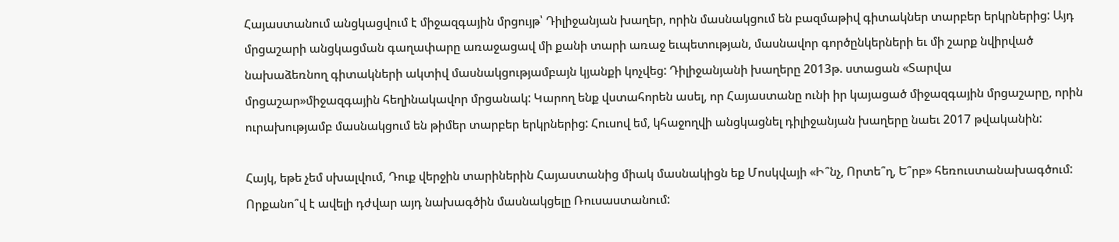Հայաստանում անցկացվում է միջազգային մրցույթ՝ Դիլիջանյան խաղեր, որին մասնակցում են բազմաթիվ գիտակներ տարբեր երկրներից: Այդ մրցաշարի անցկացման գաղափարը առաջացավ մի քանի տարի առաջ եւպետության, մասնավոր գործընկերների եւ մի շարք նվիրված նախաձեռնող գիտակների ակտիվ մասնակցությամբայն կյանքի կոչվեց: Դիլիջանյանի խաղերը 2013թ. ստացան «Տարվա մրցաշար»միջազգային հեղինակավոր մրցանակ: Կարող ենք վստահորեն ասել, որ Հայաստանը ունի իր կայացած միջազգային մրցաշարը, որին ուրախությամբ մասնակցում են թիմեր տարբեր երկրներից: Հուսով եմ, կհաջողվի անցկացնել դիլիջանյան խաղերը նաեւ 2017 թվականին:

Հայկ, եթե չեմ սխալվում, Դուք վերջին տարիներին Հայաստանից միակ մասնակիցն եք Մոսկվայի «Ի՞նչ, Որտե՞ղ, Ե՞րբ» հեռուստանախագծում: Որքանո՞վ է ավելի դժվար այդ նախագծին մասնակցելը Ռուսաստանում: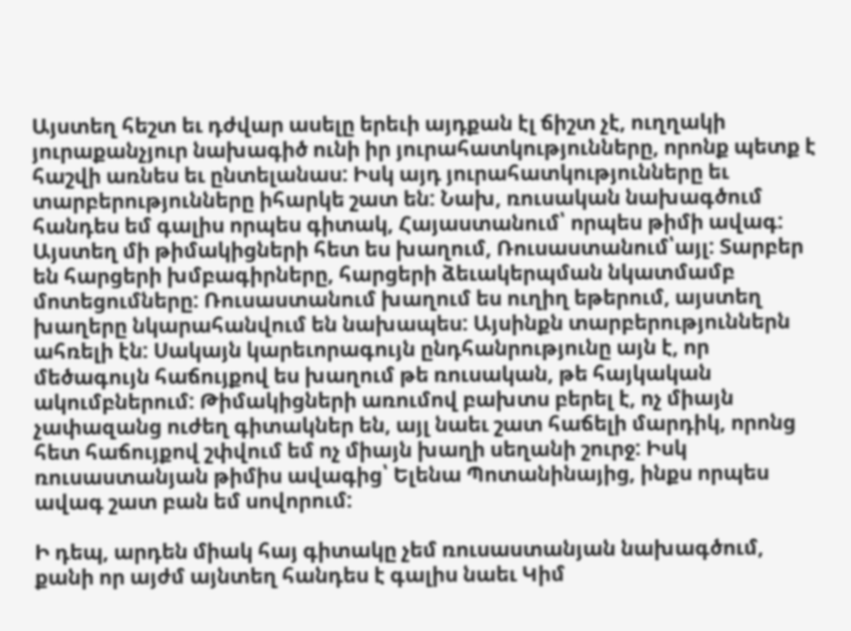Այստեղ հեշտ եւ դժվար ասելը երեւի այդքան էլ ճիշտ չէ, ուղղակի յուրաքանչյուր նախագիծ ունի իր յուրահատկությունները, որոնք պետք է հաշվի առնես եւ ընտելանաս: Իսկ այդ յուրահատկությունները եւ տարբերությունները իհարկե շատ են: Նախ, ռուսական նախագծում հանդես եմ գալիս որպես գիտակ, Հայաստանում՝ որպես թիմի ավագ: Այստեղ մի թիմակիցների հետ ես խաղում, Ռուսաստանում՝այլ: Տարբեր են հարցերի խմբագիրները, հարցերի ձեւակերպման նկատմամբ մոտեցումները: Ռուսաստանում խաղում ես ուղիղ եթերում, այստեղ խաղերը նկարահանվում են նախապես: Այսինքն տարբերություններն ահռելի էն: Սակայն կարեւորագույն ընդհանրությունը այն է, որ մեծագույն հաճույքով ես խաղում թե ռուսական, թե հայկական ակումբներում: Թիմակիցների առումով բախտս բերել է, ոչ միայն չափազանց ուժեղ գիտակներ են, այլ նաեւ շատ հաճելի մարդիկ, որոնց հետ հաճույքով շփվում եմ ոչ միայն խաղի սեղանի շուրջ: Իսկ ռուսաստանյան թիմիս ավագից՝ Ելենա Պոտանինայից, ինքս որպես ավագ շատ բան եմ սովորում:

Ի դեպ, արդեն միակ հայ գիտակը չեմ ռուսաստանյան նախագծում, քանի որ այժմ այնտեղ հանդես է գալիս նաեւ Կիմ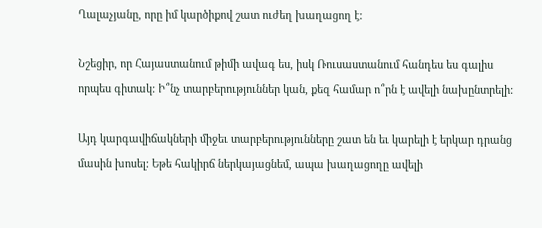Ղալաչյանը, որը իմ կարծիքով շատ ուժեղ խաղացող է:

Նշեցիր, որ Հայաստանում թիմի ավագ ես, իսկ Ռուսաստանում հանդես ես գալիս որպես գիտակ: Ի՞նչ տարբերություններ կան, քեզ համար ո՞րն է ավելի նախընտրելի:

Այդ կարգավիճակների միջեւ տարբերությունները շատ են եւ կարելի է երկար դրանց մասին խոսել: Եթե հակիրճ ներկայացնեմ, ապա խաղացողը ավելի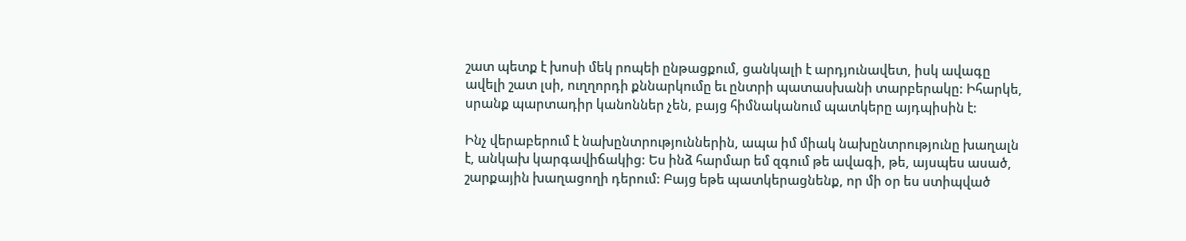շատ պետք է խոսի մեկ րոպեի ընթացքում, ցանկալի է արդյունավետ, իսկ ավագը ավելի շատ լսի, ուղղորդի քննարկումը եւ ընտրի պատասխանի տարբերակը: Իհարկե, սրանք պարտադիր կանոններ չեն, բայց հիմնականում պատկերը այդպիսին է:

Ինչ վերաբերում է նախընտրություններին, ապա իմ միակ նախընտրությունը խաղալն է, անկախ կարգավիճակից: Ես ինձ հարմար եմ զգում թե ավագի, թե, այսպես ասած, շարքային խաղացողի դերում: Բայց եթե պատկերացնենք, որ մի օր ես ստիպված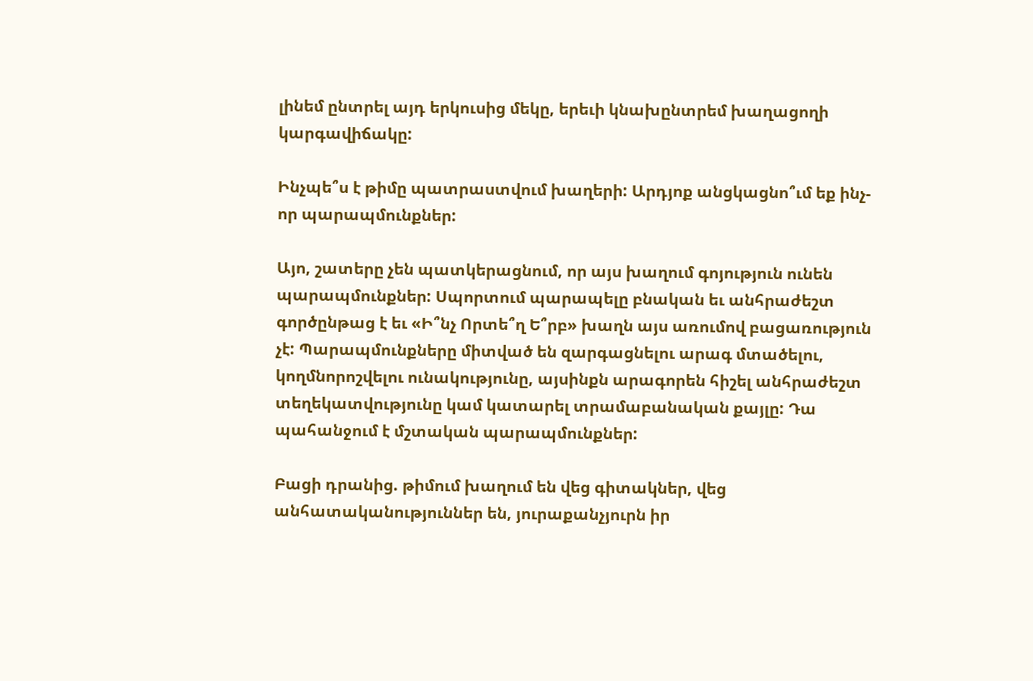լինեմ ընտրել այդ երկուսից մեկը, երեւի կնախընտրեմ խաղացողի կարգավիճակը:

Ինչպե՞ս է թիմը պատրաստվում խաղերի: Արդյոք անցկացնո՞ւմ եք ինչ-որ պարապմունքներ:

Այո, շատերը չեն պատկերացնում, որ այս խաղում գոյություն ունեն պարապմունքներ: Սպորտում պարապելը բնական եւ անհրաժեշտ գործընթաց է եւ «Ի՞նչ Որտե՞ղ Ե՞րբ» խաղն այս առումով բացառություն չէ: Պարապմունքները միտված են զարգացնելու արագ մտածելու, կողմնորոշվելու ունակությունը, այսինքն արագորեն հիշել անհրաժեշտ տեղեկատվությունը կամ կատարել տրամաբանական քայլը: Դա պահանջում է մշտական պարապմունքներ:

Բացի դրանից. թիմում խաղում են վեց գիտակներ, վեց անհատականություններ են, յուրաքանչյուրն իր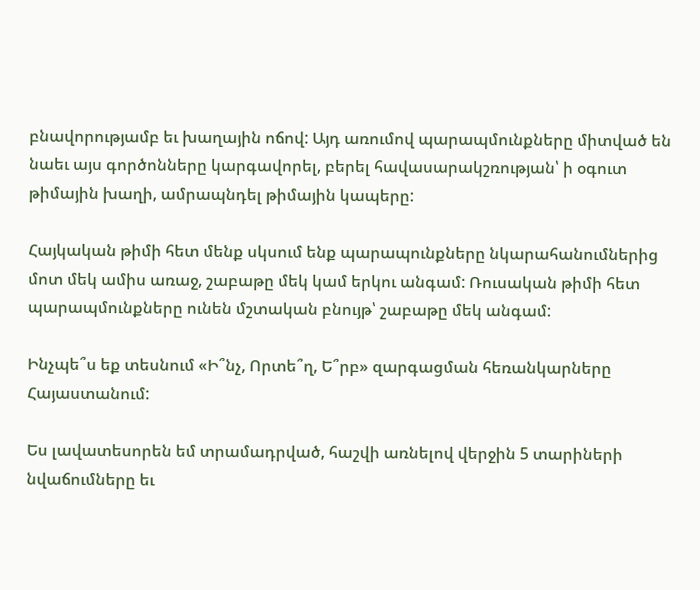բնավորությամբ եւ խաղային ոճով: Այդ առումով պարապմունքները միտված են նաեւ այս գործոնները կարգավորել, բերել հավասարակշռության՝ ի օգուտ թիմային խաղի, ամրապնդել թիմային կապերը:

Հայկական թիմի հետ մենք սկսում ենք պարապունքները նկարահանումներից մոտ մեկ ամիս առաջ, շաբաթը մեկ կամ երկու անգամ: Ռուսական թիմի հետ պարապմունքները ունեն մշտական բնույթ՝ շաբաթը մեկ անգամ:

Ինչպե՞ս եք տեսնում «Ի՞նչ, Որտե՞ղ, Ե՞րբ» զարգացման հեռանկարները Հայաստանում:

Ես լավատեսորեն եմ տրամադրված, հաշվի առնելով վերջին 5 տարիների նվաճումները եւ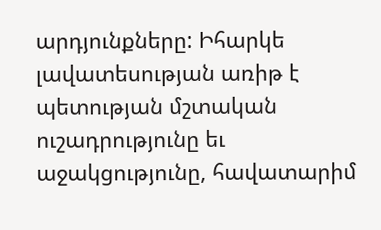արդյունքները: Իհարկե լավատեսության առիթ է պետության մշտական ուշադրությունը եւ աջակցությունը, հավատարիմ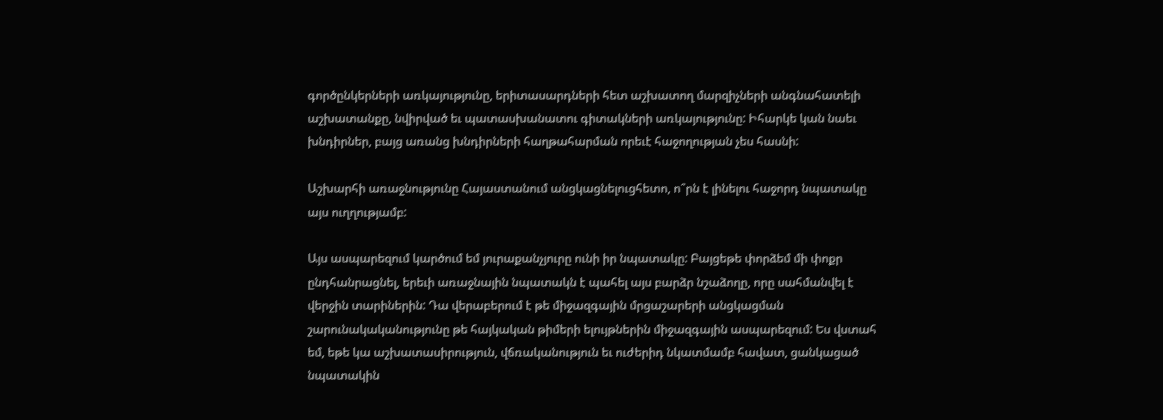գործընկերների առկայությունը, երիտասարդների հետ աշխատող մարզիչների անգնահատելի աշխատանքը, նվիրված եւ պատասխանատու գիտակների առկայությունը: Իհարկե կան նաեւ խնդիրներ, բայց առանց խնդիրների հաղթահարման որեւէ հաջողության չես հասնի:

Աշխարհի առաջնությունը Հայաստանում անցկացնելուցհետո, ո՞րն է լինելու հաջորդ նպատակը այս ուղղությամբ:

Այս ասպարեզում կարծում եմ յուրաքանչյուրը ունի իր նպատակը: Բայցեթե փորձեմ մի փոքր ընդհանրացնել, երեւի առաջնային նպատակն է պահել այս բարձր նշաձողը, որը սահմանվել է վերջին տարիներին: Դա վերաբերում է թե միջազգային մրցաշարերի անցկացման շարունակականությունը թե հայկական թիմերի ելույթներին միջազգային ասպարեզում: Ես վստահ եմ, եթե կա աշխատասիրություն, վճռականություն եւ ուժերիդ նկատմամբ հավատ, ցանկացած նպատակին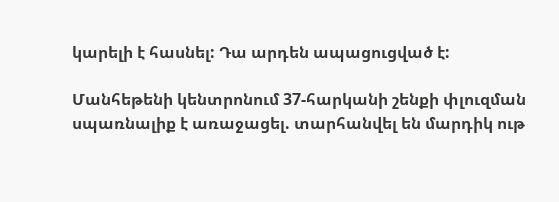կարելի է հասնել: Դա արդեն ապացուցված է:

Մանհեթենի կենտրոնում 37-հարկանի շենքի փլուզման սպառնալիք է առաջացել. տարհանվել են մարդիկ ութ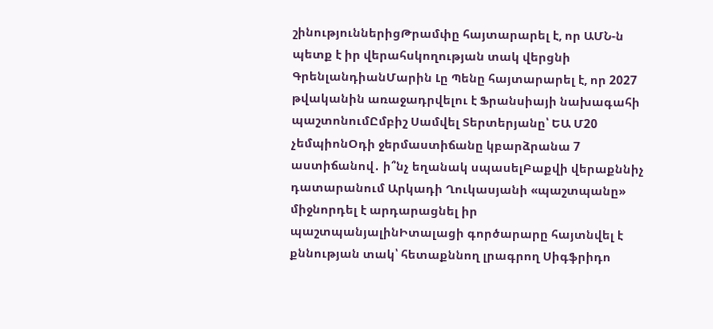շինություններիցԹրամփը հայտարարել է, որ ԱՄՆ-ն պետք է իր վերահսկողության տակ վերցնի ԳրենլանդիանՄարին Լը Պենը հայտարարել է, որ 2027 թվականին առաջադրվելու է Ֆրանսիայի նախագահի պաշտոնումԸմբիշ Սամվել Տերտերյանը՝ ԵԱ Մ20 չեմպիոնՕդի ջերմաստիճանը կբարձրանա 7 աստիճանով․ ի՞նչ եղանակ սպասելԲաքվի վերաքննիչ դատարանում Արկադի Ղուկասյանի «պաշտպանը» միջնորդել է արդարացնել իր պաշտպանյալինԻտալացի գործարարը հայտնվել է քննության տակ՝ հետաքննող լրագրող Սիգֆրիդո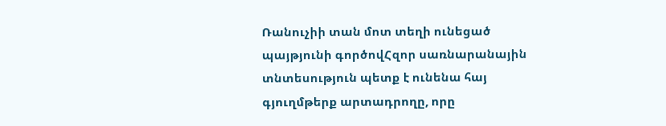Ռանուչիի տան մոտ տեղի ունեցած պայթյունի գործովՀզոր սառնարանային տնտեսություն պետք է ունենա հայ գյուղմթերք արտադրողը, որը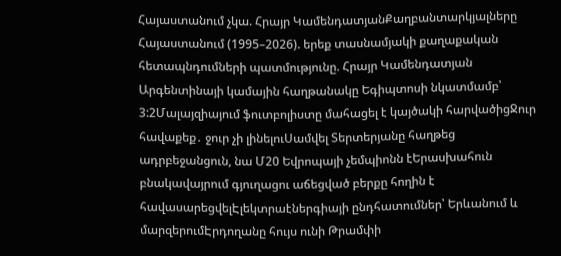Հայաստանում չկա. Հրայր ԿամենդատյանՔաղբանտարկյալները Հայաստանում (1995–2026). երեք տասնամյակի քաղաքական հետապնդումների պատմությունը. Հրայր Կամենդատյան Արգենտինայի կամային հաղթանակը Եգիպտոսի նկատմամբ՝ 3:2Մալայզիայում ֆուտբոլիստը մահացել է կայծակի հարվածիցՋուր հավաքեք․ ջուր չի լինելուՍամվել Տերտերյանը հաղթեց ադրբեջանցուն, նա Մ20 Եվրոպայի չեմպիոնն էԵրասխահուն բնակավայրում գյուղացու աճեցված բերքը հողին է հավասարեցվելԷլեկտրաէներգիայի ընդհատումներ՝ Երևանում և մարզերումԷրդողանը հույս ունի Թրամփի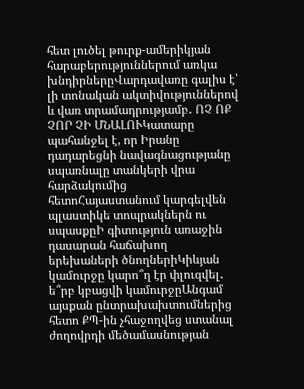հետ լուծել թուրք-ամերիկյան հարաբերություններում առկա խնդիրներըՎարդավառը գալիս է՝ լի տոնական ակտիվություններով և վառ տրամադրությամբ․ ՈՉ ՈՔ ՉՈՐ ՉԻ ՄՆԱԼՈՒԿատարը պահանջել է, որ Իրանը դադարեցնի նավագնացությանը սպառնալը տանկերի վրա հարձակումից հետոՀայաստանում կարգելվեն պլաստիկե տոպրակներն ու սպասքըԻ գիտություն առաջին դասարան հաճախող երեխաների ծնողներիԿիևյան կամուրջը կարո՞ղ էր փլուզվել․ ե՞րբ կբացվի կամուրջըԱնգամ այսքան ընտրախախտումներից հետո ՔՊ-ին չհաջողվեց ստանալ ժողովրդի մեծամասնության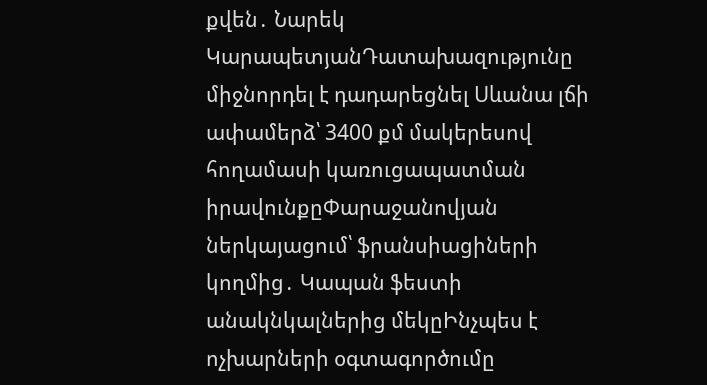քվեն․ Նարեկ ԿարապետյանԴատախազությունը միջնորդել է դադարեցնել Սևանա լճի ափամերձ՝ 3400 քմ մակերեսով հողամասի կառուցապատման իրավունքըՓարաջանովյան ներկայացում՝ ֆրանսիացիների կողմից․ Կապան ֆեստի անակնկալներից մեկըԻնչպես է ոչխարների օգտագործումը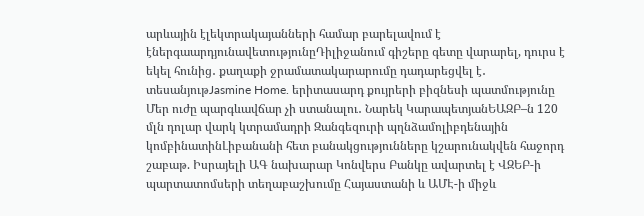արևային էլեկտրակայանների համար բարելավում է էներգաարդյունավետությունըԴիլիջանում գիշերը գետը վարարել, դուրս է եկել հունից․ քաղաքի ջրամատակարարումը դադարեցվել է․ տեսանյութJasmine Home. երիտասարդ քույրերի բիզնեսի պատմությունը Մեր ուժը պարգևավճար չի ստանալու․ Նարեկ ԿարապետյանԵԱԶԲ–ն 120 մլն դոլար վարկ կտրամադրի Զանգեզուրի պղնձամոլիբդենային կոմբինատինԼիբանանի հետ բանակցությունները կշարունակվեն հաջորդ շաբաթ. Իսրայելի ԱԳ նախարար Կոնվերս Բանկը ավարտել է ՎԶԵԲ-ի պարտատոմսերի տեղաբաշխումը Հայաստանի և ԱՄԷ-ի միջև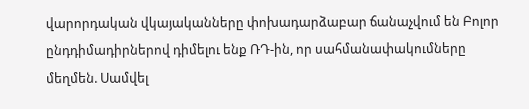վարորդական վկայականները փոխադարձաբար ճանաչվում են Բոլոր ընդդիմադիրներով դիմելու ենք ՌԴ-ին, որ սահմանափակումները մեղմեն. Սամվել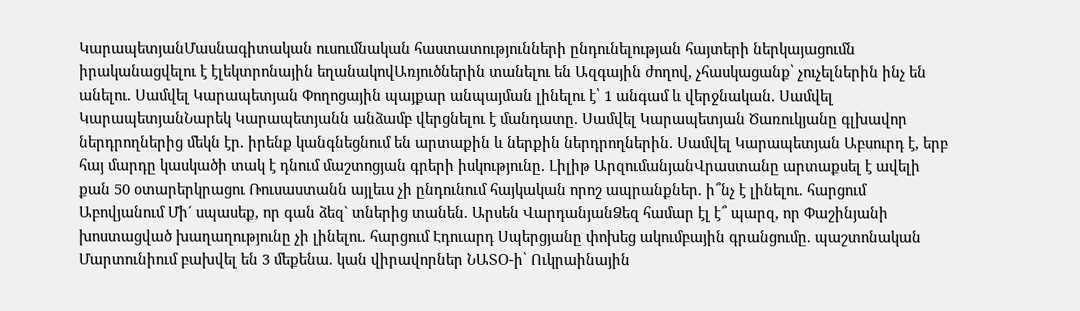ԿարապետյանՄասնագիտական ուսումնական հաստատությունների ընդունելության հայտերի ներկայացումն իրականացվելու է էլեկտրոնային եղանակովԱռյուծներին տանելու են Ազգային ժողով, չհասկացանք՝ չուչելներին ինչ են անելու. Սամվել Կարապետյան Փողոցային պայքար անպայման լինելու է՝ 1 անգամ և վերջնական. Սամվել ԿարապետյանՆարեկ Կարապետյանն անձամբ վերցնելու է մանդատը. Սամվել Կարապետյան Ծառուկյանը գլխավոր ներդրողներից մեկն էր. իրենք կանգնեցնում են արտաքին և ներքին ներդրողներին. Սամվել Կարապետյան Աբսուրդ է, երբ հայ մարդը կասկածի տակ է դնում մաշտոցյան գրերի իսկությունը. Լիլիթ ԱրզումանյանՎրաստանը արտաքսել է ավելի քան 50 օտարերկրացու Ռուսաստանն այլեւս չի ընդունում հայկական որոշ ապրանքներ. ի՞նչ է լինելու. հարցում Աբովյանում Մի´ սպասեք, որ գան ձեզ` տներից տանեն. Արսեն ՎարդանյանՁեզ համար էլ է՞ պարզ, որ Փաշինյանի խոստացված խաղաղությունը չի լինելու. հարցում Էդուարդ Սպերցյանը փոխեց ակումբային գրանցումը. պաշտոնական Մարտունիում բախվել են 3 մեքենա. կան վիրավորներ ՆԱՏՕ-ի՝ Ուկրաինային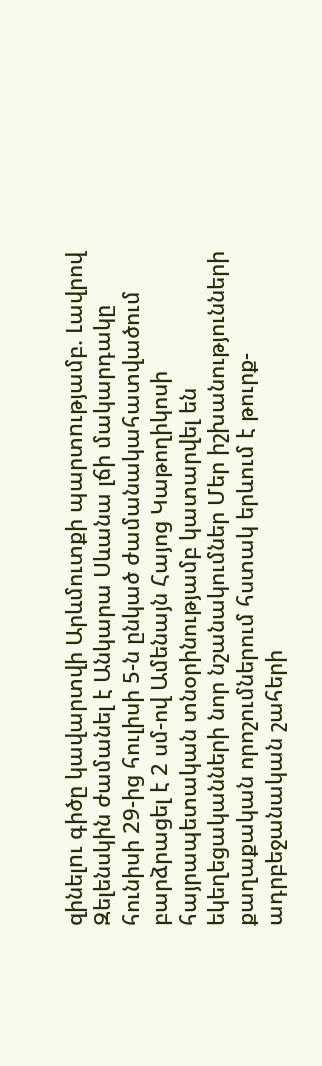զինելnւ գիծը կավարտվի Արևմուտքի պարտnւթյամբ. Լավրով Զելենսկին ժամանել է Անկարա Սևանա լճի մակարդակը հունիսի 29-ից հուլիսի 5-ն ընկած ժամանակահատվածում բարձրացել է 2 սմ-ով Ամենայն Հայոց Կաթողիկոսի հայրապետական տնօրինությամբ կատարվել են եկեղեցականների նոր նշանակումներ Մեր իշխանությունների քաղաքական որոշումներում հստակ երևում է թուրք-ադրբեջանական շահերի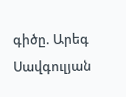գիծը. Արեգ Սավգուլյան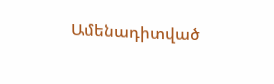Ամենադիտված